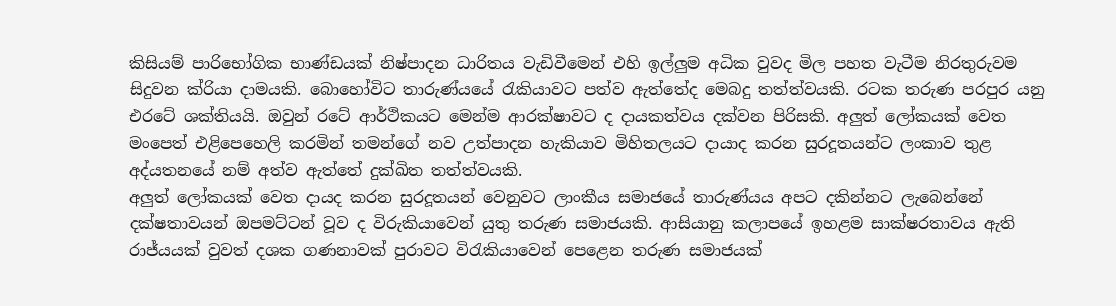කිසියම් පාරිභෝගික භාණ්ඩයක් නිෂ්පාදන ධාරිතය වැඩිවීමෙන් එහි ඉල්ලුම අධික වුවද මිල පහත වැටීම නිරතුරුවම සිදුවන ක්රියා දාමයකි. බොහෝවිට තාරුණ්යයේ රැකියාවට පත්ව ඇත්තේද මෙබදු තත්ත්වයකි. රටක තරුණ පරපුර යනු එරටේ ශක්තියයි. ඔවුන් රටේ ආර්ථිකයට මෙන්ම ආරක්ෂාවට ද දායකත්වය දක්වන පිරිසකි. අලුත් ලෝකයක් වෙත මංපෙත් එළිපෙහෙලි කරමින් තමන්ගේ නව උත්පාදන හැකියාව මිහිතලයට දායාද කරන සුරදූතයන්ට ලංකාව තුළ අද්යතනයේ නම් අත්ව ඇත්තේ දුක්ඛිත තත්ත්වයකි.
අලුත් ලෝකයක් වෙත දායද කරන සුරදූතයන් වෙනුවට ලාංකීය සමාජයේ තාරුණ්යය අපට දකින්නට ලැබෙන්නේ දක්ෂතාවයන් ඔපමට්ටන් වූව ද විරුකියාවෙන් යුතු තරුණ සමාජයකි. ආසියානු කලාපයේ ඉහළම සාක්ෂරතාවය ඇති රාජ්යයක් වුවත් දශක ගණනාවක් පුරාවට විරැකියාවෙන් පෙළෙන තරුණ සමාජයක්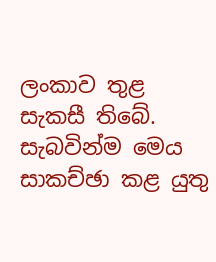ලංකාව තුළ සැකසී තිබේ. සැබවින්ම මෙය සාකච්ඡා කළ යුතු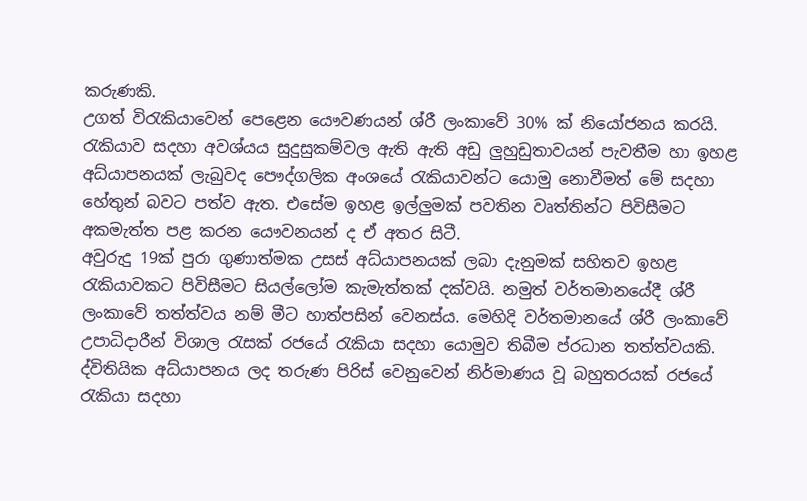කරුණකි.
උගත් විරැකියාවෙන් පෙළෙන යෞවණයන් ශ්රී ලංකාවේ 30% ක් නියෝජනය කරයි. රැකියාව සදහා අවශ්යය සුදුසුකම්වල ඇති ඇති අඩු ලුහුඩුතාවයන් පැවතීම හා ඉහළ අධ්යාපනයක් ලැබුවද පෞද්ගලික අංශයේ රැකියාවන්ට යොමු නොවීමත් මේ සදහා හේතුන් බවට පත්ව ඇත. එසේම ඉහළ ඉල්ලුමක් පවතින වෘත්තින්ට පිවිසීමට අකමැත්ත පළ කරන යෞවනයන් ද ඒ අතර සිටී.
අවුරුදු 19ක් පුරා ගුණාත්මක උසස් අධ්යාපනයක් ලබා දැනුමක් සහිතව ඉහළ රැකියාවකට පිවිසීමට සියල්ලෝම කැමැත්තක් දක්වයි. නමුත් වර්තමානයේදී ශ්රී ලංකාවේ තත්ත්වය නම් මීට හාත්පසින් වෙනස්ය. මෙහිදි වර්තමානයේ ශ්රී ලංකාවේ උපාධිදාරීන් විශාල රැසක් රජයේ රැකියා සදහා යොමුව තිබීම ප්රධාන තත්ත්වයකි. ද්විතියික අධ්යාපනය ලද තරුණ පිරිස් වෙනුවෙන් නිර්මාණය වූ බහුතරයක් රජයේ රැකියා සදහා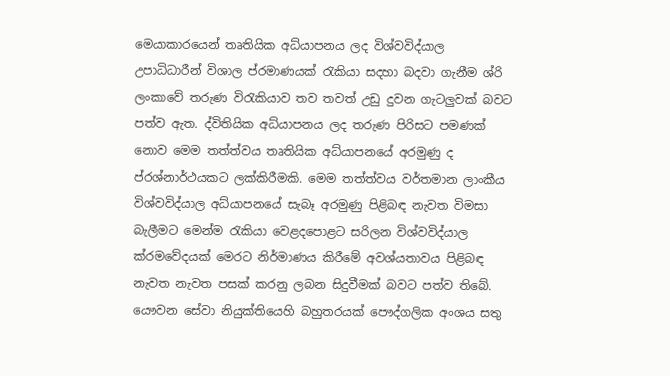මෙයාකාරයෙන් තෘතියික අධ්යාපනය ලද විශ්වවිද්යාල උපාධිධාරීන් විශාල ප්රමාණයක් රැකියා සදහා බදවා ගැනීම ශ්රි ලංකාවේ තරුණ විරැකියාව තව තවත් උඩු දුවන ගැටලුවක් බවට පත්ව ඇත. ද්විතියික අධ්යාපනය ලද තරුණ පිරිසට පමණක් නොව මෙම තත්ත්වය තෘතියික අධ්යාපනයේ අරමුණු ද ප්රශ්නාර්ථයකට ලක්කිරීමකි. මෙම තත්ත්වය වර්තමාන ලාංකීය විශ්වවිද්යාල අධ්යාපනයේ සැබෑ අරමුණු පිළිබඳ නැවත විමසා බැලීමට මෙන්ම රැකියා වෙළදපොළට සරිලන විශ්වවිද්යාල ක්රමවේදයක් මෙරට නිර්මාණය කිරීමේ අවශ්යතාවය පිළිබඳ නැවත නැවත පසක් කරනු ලබන සිදුවීමක් බවට පත්ව තිබේ.
යෞවන සේවා නියුක්තියෙහි බහුතරයක් පෞද්ගලික අංශය සතු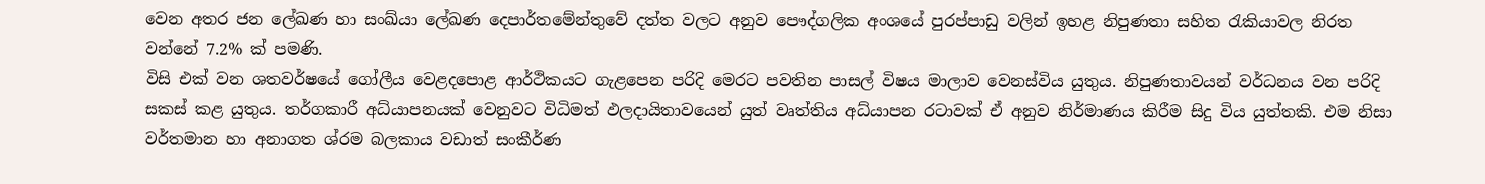වෙන අතර ජන ලේඛණ හා සංඛ්යා ලේඛණ දෙපාර්තමේන්තුවේ දත්ත වලට අනුව පෞද්ගලික අංශයේ පුරප්පාඩු වලින් ඉහළ නිපුණතා සහිත රැකියාවල නිරත වන්නේ 7.2% ක් පමණි.
විසි එක් වන ශතවර්ෂයේ ගෝලීය වෙළදපොළ ආර්ථිකයට ගැළපෙන පරිදි මෙරට පවතින පාසල් විෂය මාලාව වෙනස්විය යුතුය. නිපුණතාවයන් වර්ධනය වන පරිදි සකස් කළ යුතුය. තර්ගකාරී අධ්යාපනයක් වෙනුවට විධිමත් ඵලදායිතාවයෙන් යුත් වෘත්තිය අධ්යාපන රටාවක් ඒ අනුව නිර්මාණය කිරීම සිදු විය යුත්තකි. එම නිසා වර්තමාන හා අනාගත ශ්රම බලකාය වඩාත් සංකීර්ණ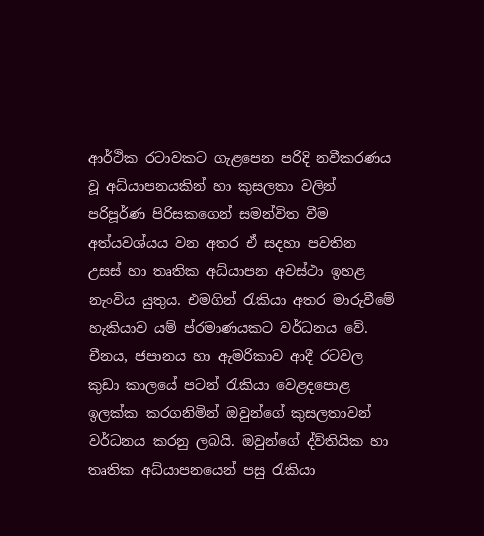ආර්ථික රටාවකට ගැළපෙන පරිදි නවීකරණය වූ අධ්යාපනයකින් හා කුසලතා වලින් පරිපූර්ණ පිරිසකගෙන් සමන්විත වීම අත්යවශ්යය වන අතර ඒ සදහා පවතින උසස් හා තෘතික අධ්යාපන අවස්ථා ඉහළ නැංවිය යුතුය. එමගින් රැකියා අතර මාරුවීමේ හැකියාව යම් ප්රමාණයකට වර්ධනය වේ. චීනය, ජපානය හා ඇමරිකාව ආදී රටවල කුඩා කාලයේ පටන් රැකියා වෙළදපොළ ඉලක්ක කරගනිමින් ඔවුන්ගේ කුසලතාවන් වර්ධනය කරනු ලබයි. ඔවුන්ගේ ද්ව්තියික හා තෘතික අධ්යාපනයෙන් පසු රැකියා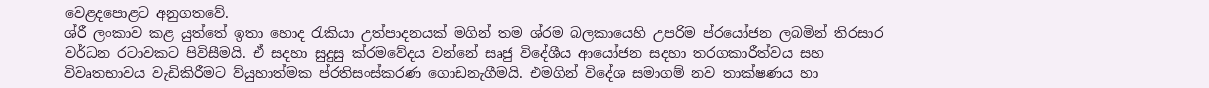වෙළදපොළට අනුගතවේ.
ශ්රී ලංකාව කළ යුත්තේ ඉතා හොද රැකියා උත්පාදනයක් මගින් තම ශ්රම බලකායෙහි උපරිම ප්රයෝජන ලබමින් තිරසාර වර්ධන රටාවකට පිවිසීමයි. ඒ සදහා සුදුසු ක්රමවේදය වන්නේ සෘජු විදේශීය ආයෝජන සදහා තරගකාරීත්වය සහ විවෘතභාවය වැඩිකිරීමට ව්යුහාත්මක ප්රතිසංස්කරණ ගොඩනැගීමයි. එමගින් විදේශ සමාගම් නව තාක්ෂණය හා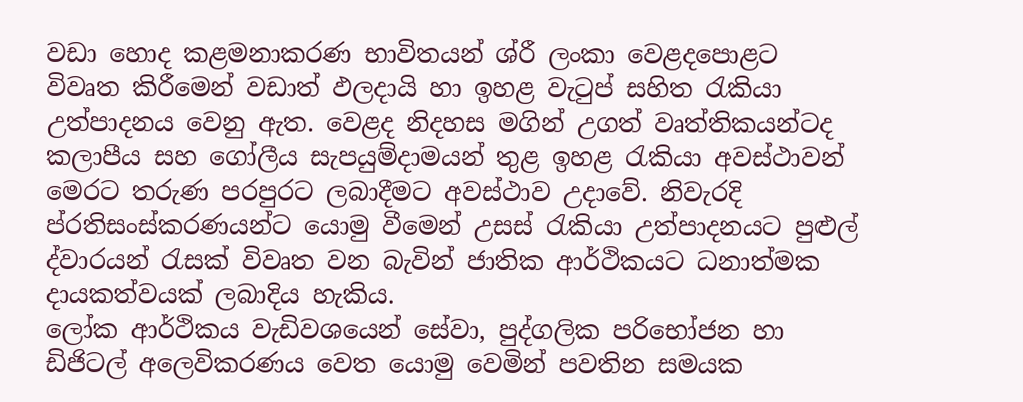වඩා හොද කළමනාකරණ භාවිතයන් ශ්රී ලංකා වෙළදපොළට විවෘත කිරීමෙන් වඩාත් ඵලදායි හා ඉහළ වැටුප් සහිත රැකියා උත්පාදනය වෙනු ඇත. වෙළද නිදහස මගින් උගත් වෘත්තිකයන්ටද කලාපීය සහ ගෝලීය සැපයුම්දාමයන් තුළ ඉහළ රැකියා අවස්ථාවන් මෙරට තරුණ පරපුරට ලබාදීමට අවස්ථාව උදාවේ. නිවැරදි ප්රතිසංස්කරණයන්ට යොමු වීමෙන් උසස් රැකියා උත්පාදනයට පුළුල් ද්වාරයන් රැසක් විවෘත වන බැවින් ජාතික ආර්ථිකයට ධනාත්මක දායකත්වයක් ලබාදිය හැකිය.
ලෝක ආර්ථිකය වැඩිවශයෙන් සේවා, පුද්ගලික පරිභෝජන හා ඩිජිටල් අලෙවිකරණය වෙත යොමු වෙමින් පවතින සමයක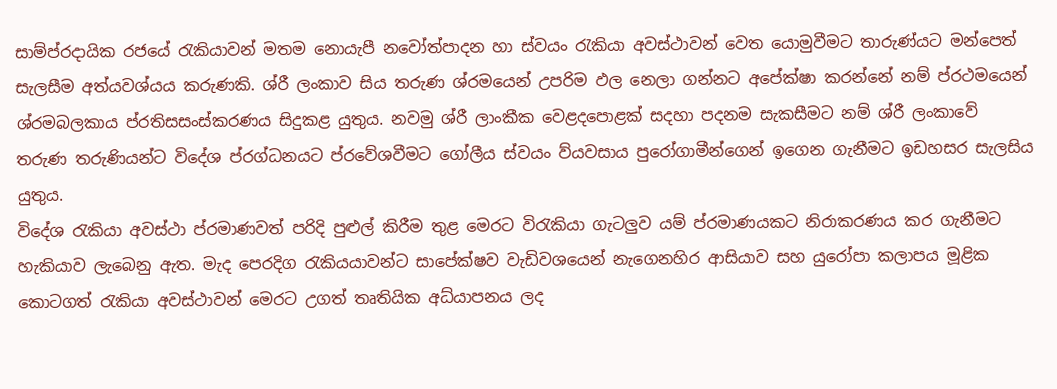සාම්ප්රදායික රජයේ රැකියාවන් මතම නොයැපී නවෝත්පාදන හා ස්වයං රැකියා අවස්ථාවන් වෙත යොමුවීමට තාරුණ්යට මන්පෙත් සැලසීම අත්යවශ්යය කරුණකි. ශ්රී ලංකාව සිය තරුණ ශ්රමයෙන් උපරිම ඵල නෙලා ගන්නට අපේක්ෂා කරන්නේ නම් ප්රථමයෙන් ශ්රමබලකාය ප්රතිසසංස්කරණය සිදුකළ යුතුය. නවමු ශ්රී ලාංකීක වෙළදපොළක් සදහා පදනම සැකසීමට නම් ශ්රී ලංකාවේ තරුණ තරුණියන්ට විදේශ ප්රග්ධනයට ප්රවේශවීමට ගෝලීය ස්වයං ව්යවසාය පුරෝගාමීන්ගෙන් ඉගෙන ගැනීමට ඉඩහසර සැලසිය යුතුය.
විදේශ රැකියා අවස්ථා ප්රමාණවත් පරිදි පුළුල් කිරීම තුළ මෙරට විරැකියා ගැටලුව යම් ප්රමාණයකට නිරාකරණය කර ගැනීමට හැකියාව ලැ‌බෙනු ඇත. මැද පෙරදිග රැකියයාවන්ට සාපේක්ෂව වැඩිවශයෙන් නැගෙනහිර ආසියාව සහ යුරෝපා කලාපය මූළික කොටගත් රැකියා අවස්ථාවන් මෙරට උගත් තෘතියික අධ්යාපනය ලද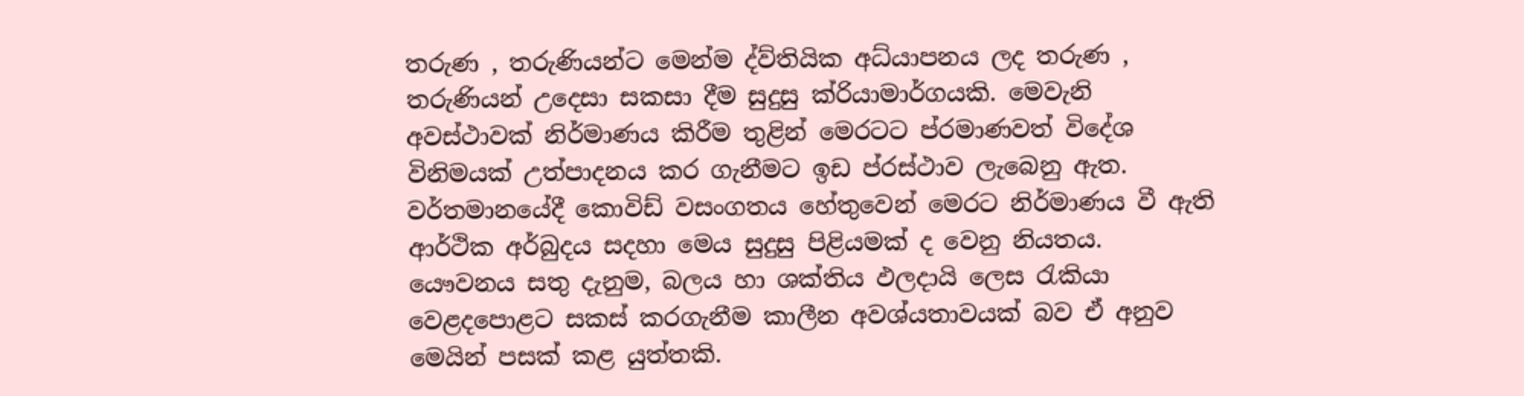තරුණ , තරුණියන්ට මෙන්ම ද්ව්තියික අධ්යාපනය ලද තරුණ , තරුණියන් උදෙසා සකසා දීම සුදුසු ක්රියාමාර්ගයකි. මෙවැනි අවස්ථාවක් නිර්මාණය කිරීම තුළින් මෙරටට ප්රමාණවත් විදේශ විනිමයක් උත්පාදනය කර ගැනීමට ඉඩ ප්රස්ථාව ලැබෙනු ඇත. වර්තමානයේදී කොවිඩ් වසංගතය හේතුවෙන් මෙරට නිර්මාණය වී ඇති ආර්ථික අර්බුදය සදහා මෙය සුදුසු පිළියමක් ද වෙනු නියතය.
යෞවනය සතු දැනුම, බලය හා ශක්තිය ඵලදායි ලෙස රැකියා වෙළදපොළට සකස් කරගැනීම කාලීන අවශ්යතාවයක් බව ඒ අනුව මෙයින් පසක් කළ යුත්තකි.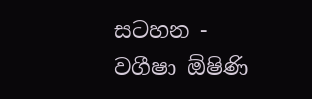සටහන - වගීෂා ඕෂිණි